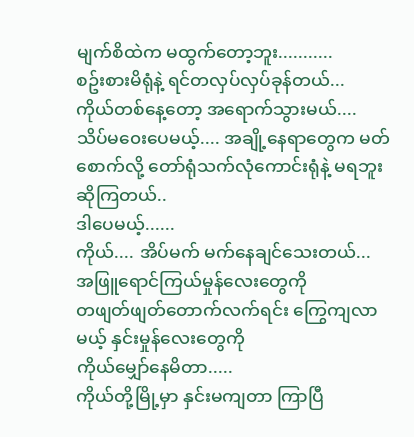မျက်စိထဲက မထွက်တော့ဘူး...........
စဥ်းစားမိရုံနဲ့ ရင်တလှပ်လှပ်ခုန်တယ်...
ကိုယ်တစ်နေ့တော့ အရောက်သွားမယ်....
သိပ်မ၀ေးပေမယ့်.... အချို့နေရာတွေက မတ် စောက်လို့ တော်ရုံသက်လုံကောင်းရုံနဲ့ မရဘူးဆိုကြတယ်..
ဒါပေမယ့်......
ကိုယ်.... အိပ်မက် မက်နေချင်သေးတယ်...
အဖြူရောင်ကြယ်မှုန်လေးတွေကို
တဖျတ်ဖျတ်တောက်လက်ရင်း ကြွေကျလာမယ့် နှင်းမှုန်လေးတွေကို
ကိုယ်မျှော်နေမိတာ.....
ကိုယ်တို့မြို့မှာ နှင်းမကျတာ ကြာပြီ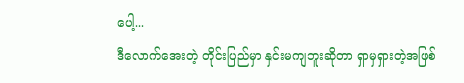ပေါ့...
ဒီလောက်အေးတဲ့ တိုင်းပြည်မှာ နှင်းမကျဘူးဆိုတာ ရှာမှရှားတဲ့အဖြစ်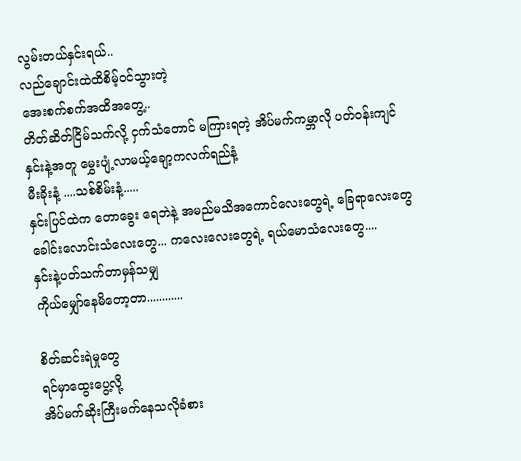လွမ်းတယ်နှင်းရယ်..
လည်ချောင်းထဲထိစိမ့်၀င်သွားတဲ့
အေးစက်စက်အထိအတွေ့..
တိတ်ဆိတ်ငြိမ်သက်လို့ ငှက်သံတောင် မကြားရတဲ့ အိပ်မက်ကမ္ဘာလို ပတ်၀န်းကျင်
နှင်းနဲ့အတူ မွှေးပျံ့လာမယ့်ချော့ကလက်ရည်နံ့
မီးခိုးနံ့ ....သစ်စိမ်းနံ့.....
နှင်းပြင်ထဲက တောခွေး ရေဘဲနဲ့ အမည်မသိအကောင်လေးတွေရဲ့ ခြေရာလေးတွေ
ခေါင်းလောင်းသံလေးတွေ... ကလေးလေးတွေရဲ့ ရယ်မောသံလေးတွေ....
နှင်းနဲ့ပတ်သက်တာမှန်သမျှ
ကိုယ်မျှော်နေမိတော့တာ............

စိတ်ဆင်းရဲမှုတွေ
ရင်မှာထွေးပွေ့လို့
အိပ်မက်ဆိုးကြီးမက်နေသလိုခံစား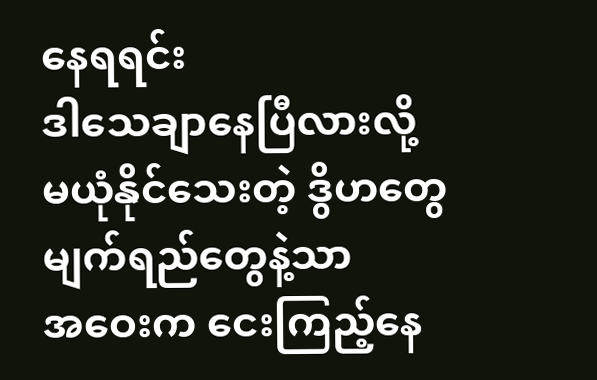နေရရင်း
ဒါသေချာနေပြီလားလို့
မယုံနိုင်သေးတဲ့ ဒွိဟတွေ
မျက်ရည်တွေနဲ့သာ
အဝေးက ငေးကြည့်နေ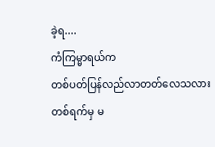ခဲ့ရ....
ကံကြမ္မာရယ်က
တစ်ပတ်ပြန်လည်လာတတ်လေသလား
တစ်ရက်မှ မ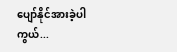ပျော်နိုင်အားခဲ့ပါကွယ်...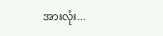အားလုံး...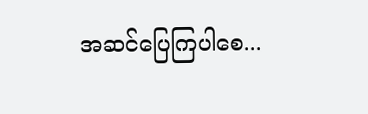အဆင်ပြေကြပါစေ...